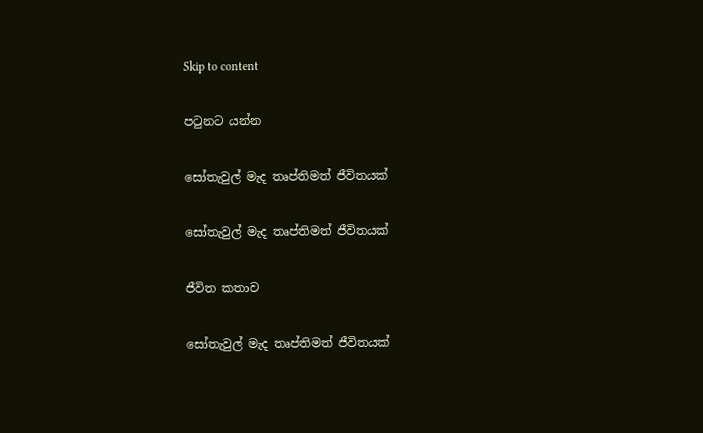Skip to content

පටුනට යන්න

සෝතැවුල් මැද තෘප්තිමත් ජීවිතයක්

සෝතැවුල් මැද තෘප්තිමත් ජීවිතයක්

ජීවිත කතාව

සෝතැවුල් මැද තෘප්තිමත් ජීවිතයක්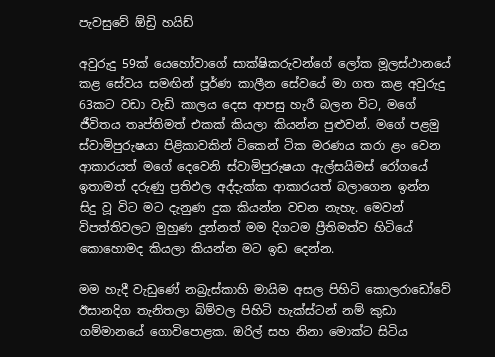පැවසුවේ ඕඩ්‍රි හයිඩ්

අවුරුදු 59ක් යෙහෝවාගේ සාක්ෂිකරුවන්ගේ ලෝක මූලස්ථානයේ කළ සේවය සමඟින් පූර්ණ කාලීන සේවයේ මා ගත කළ අවුරුදු 63කට වඩා වැඩි කාලය දෙස ආපසු හැරී බලන විට, මගේ ජීවිතය තෘප්තිමත් එකක් කියලා කියන්න පුළුවන්. මගේ පළමු ස්වාමිපුරුෂයා පිළිකාවකින් ටිකෙන් ටික මරණය කරා ළං වෙන ආකාරයත් මගේ දෙවෙනි ස්වාමිපුරුෂයා ඇල්සයිමස් රෝගයේ ඉතාමත් දරුණු ප්‍රතිඵල අද්දැක්ක ආකාරයත් බලාගෙන ඉන්න සිදු වූ විට මට දැනුණ දුක කියන්න වචන නැහැ. මෙවන් විපත්තිවලට මුහුණ දුන්නත් මම දිගටම ප්‍රීතිමත්ව හිටියේ කොහොමද කියලා කියන්න මට ඉඩ දෙන්න.

මම හැදී වැඩුණේ නබ්‍රැස්කාහි මායිම අසල පිහිටි කොලරාඩෝවේ ඊසානදිග තැනිතලා බිම්වල පිහිටි හැක්ස්ටන් නම් කුඩා ගම්මානයේ ගොවිපොළක. ඔරිල් සහ නිනා මොක්ට සිටිය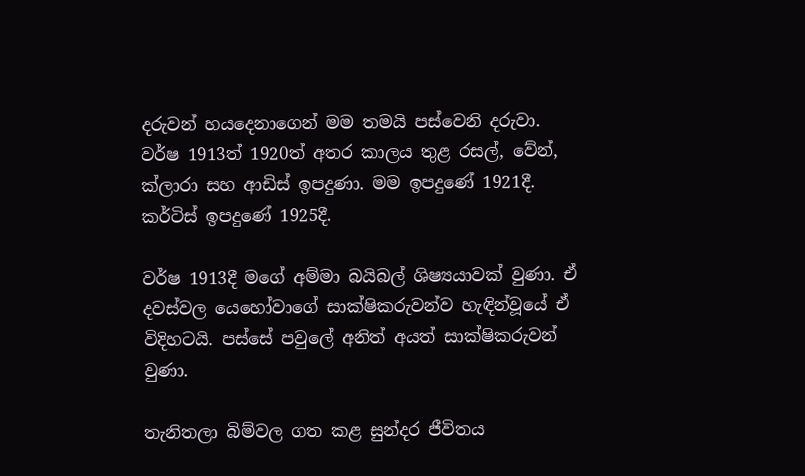දරුවන් හයදෙනාගෙන් මම තමයි පස්වෙනි දරුවා. වර්ෂ 1913ත් 1920ත් අතර කාලය තුළ රසල්, වේන්, ක්ලාරා සහ ආඩිස් ඉපදුණා. මම ඉපදුණේ 1921දී. කර්ටිස් ඉපදුණේ 1925දී.

වර්ෂ 1913දී මගේ අම්මා බයිබල් ශිෂ්‍යයාවක් වුණා. ඒ දවස්වල යෙහෝවාගේ සාක්ෂිකරුවන්ව හැඳින්වූයේ ඒ විදිහටයි. පස්සේ පවුලේ අනිත් අයත් සාක්ෂිකරුවන් වුණා.

තැනිතලා බිම්වල ගත කළ සුන්දර ජීවිතය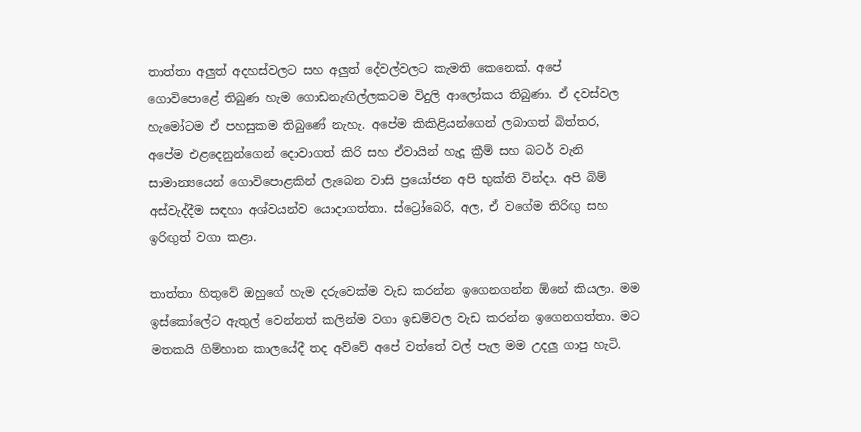තාත්තා අලුත් අදහස්වලට සහ අලුත් දේවල්වලට කැමති කෙනෙක්. අපේ ගොවිපොළේ තිබුණ හැම ගොඩනැඟිල්ලකටම විදුලි ආලෝකය තිබුණා. ඒ දවස්වල හැමෝටම ඒ පහසුකම තිබුණේ නැහැ. අපේම කිකිළියන්ගෙන් ලබාගත් බිත්තර, අපේම එළදෙනුන්ගෙන් දොවාගත් කිරි සහ ඒවායින් හැදූ ක්‍රීම් සහ බටර් වැනි සාමාන්‍යයෙන් ගොවිපොළකින් ලැබෙන වාසි ප්‍රයෝජන අපි භුක්ති වින්දා. අපි බිම් අස්වැද්දීම සඳහා අශ්වයන්ව යොදාගත්තා. ස්ට්‍රෝබෙරි, අල, ඒ වගේම තිරිඟු සහ ඉරිඟුත් වගා කළා.

තාත්තා හිතුවේ ඔහුගේ හැම දරුවෙක්ම වැඩ කරන්න ඉගෙනගන්න ඕනේ කියලා. මම ඉස්කෝලේට ඇතුල් වෙන්නත් කලින්ම වගා ඉඩම්වල වැඩ කරන්න ඉගෙනගත්තා. මට මතකයි ගිම්හාන කාලයේදී තද අව්වේ අපේ වත්තේ වල් පැල මම උදලු ගාපු හැටි.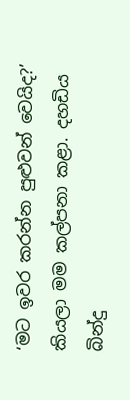‘මට ඉවර කරන්න පුළුවන් වෙයිද?’ කියලා මම කල්පනා කළා. දහඩිය බින්දු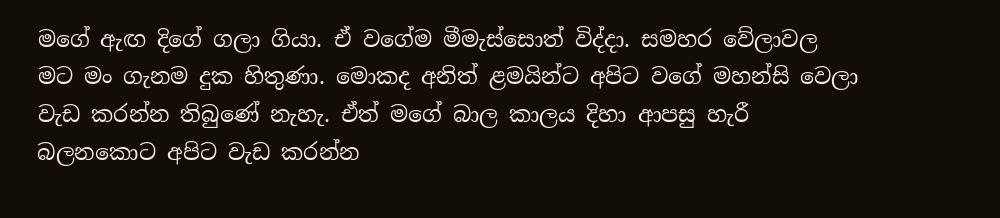මගේ ඇඟ දිගේ ගලා ගියා. ඒ වගේම මීමැස්සොත් විද්දා. සමහර වේලාවල මට මං ගැනම දුක හිතුණා. මොකද අනිත් ළමයින්ට අපිට වගේ මහන්සි වෙලා වැඩ කරන්න තිබුණේ නැහැ. ඒත් මගේ බාල කාලය දිහා ආපසු හැරී බලනකොට අපිට වැඩ කරන්න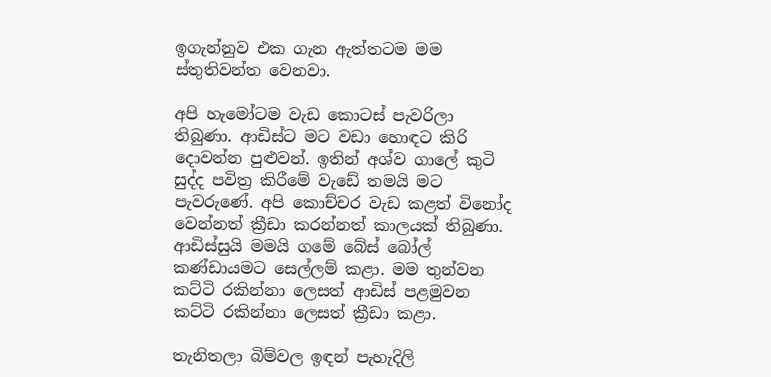ඉගැන්නුව එක ගැන ඇත්තටම මම ස්තුතිවන්ත වෙනවා.

අපි හැමෝටම වැඩ කොටස් පැවරිලා තිබුණා. ආඩිස්ට මට වඩා හොඳට කිරි දොවන්න පුළුවන්. ඉතින් අශ්ව ගාලේ කුටි සුද්ද පවිත්‍ර කිරීමේ වැඩේ තමයි මට පැවරුණේ. අපි කොච්චර වැඩ කළත් විනෝද වෙන්නත් ක්‍රීඩා කරන්නත් කාලයක් තිබුණා. ආඩිස්සුයි මමයි ගමේ බේස් බෝල් කණ්ඩායමට සෙල්ලම් කළා. මම තුන්වන කට්ටි රකින්නා ලෙසත් ආඩිස් පළමුවන කට්ටි රකින්නා ලෙසත් ක්‍රීඩා කළා.

තැනිතලා බිම්වල ඉඳන් පැහැදිලි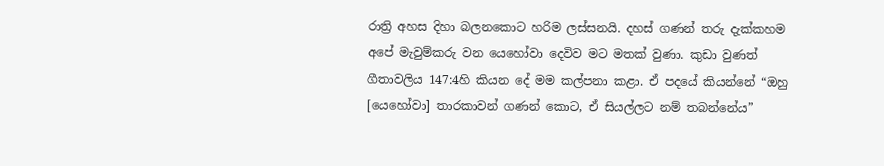රාත්‍රි අහස දිහා බලනකොට හරිම ලස්සනයි. දහස් ගණන් තරු දැක්කහම අපේ මැවුම්කරු වන යෙහෝවා දෙවිව මට මතක් වුණා. කුඩා වුණත් ගීතාවලිය 147:4හි කියන දේ මම කල්පනා කළා. ඒ පදයේ කියන්නේ “ඔහු [යෙහෝවා] තාරකාවන් ගණන් කොට, ඒ සියල්ලට නම් තබන්නේය”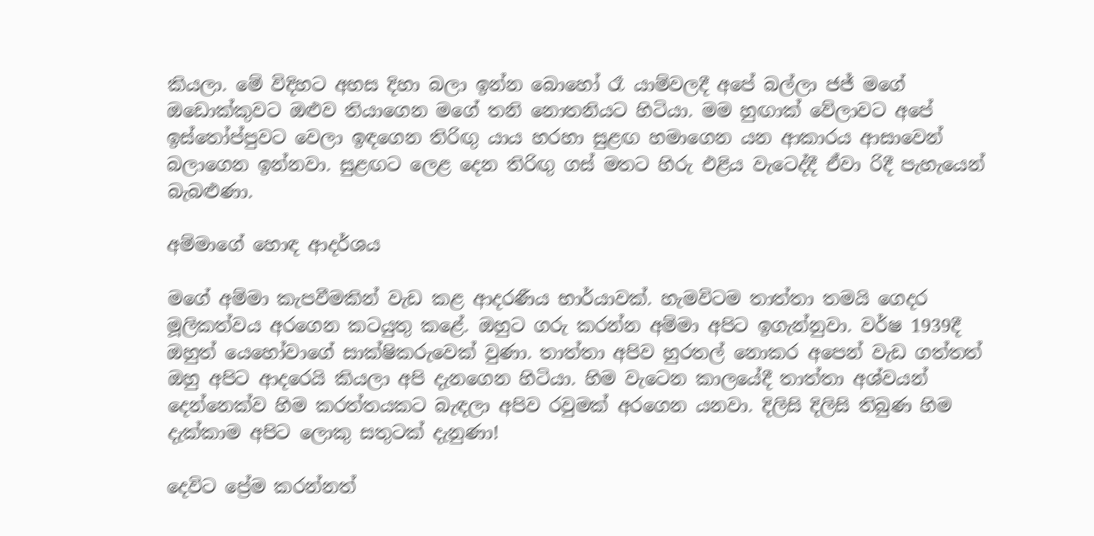කියලා. මේ විදිහට අහස දිහා බලා ඉන්න බොහෝ රෑ යාම්වලදී අපේ බල්ලා ජජ් මගේ ඔඩොක්කුවට ඔළුව තියාගෙන මගේ තනි නොතනියට හිටියා. මම හුඟාක් වේලාවට අපේ ඉස්තෝප්පුවට වෙලා ඉඳගෙන තිරිඟු යාය හරහා සුළඟ හමාගෙන යන ආකාරය ආසාවෙන් බලාගෙන ඉන්නවා. සුළඟට ලෙළ දෙන තිරිඟු ගස් මතට හිරු එළිය වැටෙද්දී ඒවා රිදී පැහැයෙන් බැබළුණා.

අම්මාගේ හොඳ ආදර්ශය

මගේ අම්මා කැපවීමකින් වැඩ කළ ආදරණීය භාර්යාවක්. හැමවිටම තාත්තා තමයි ගෙදර මූලිකත්වය අරගෙන කටයුතු කළේ. ඔහුට ගරු කරන්න අම්මා අපිට ඉගැන්නුවා. වර්ෂ 1939දී ඔහුත් යෙහෝවාගේ සාක්ෂිකරුවෙක් වුණා. තාත්තා අපිව හුරතල් නොකර අපෙන් වැඩ ගත්තත් ඔහු අපිට ආදරෙයි කියලා අපි දැනගෙන හිටියා. හිම වැටෙන කාලයේදී තාත්තා අශ්වයන් දෙන්නෙක්ව හිම කරත්තයකට බැඳලා අපිව රවුමක් අරගෙන යනවා. දිලිසි දිලිසි තිබුණ හිම දැක්කාම අපිට ලොකු සතුටක් දැනුණා!

දෙවිට ප්‍රේම කරන්නත්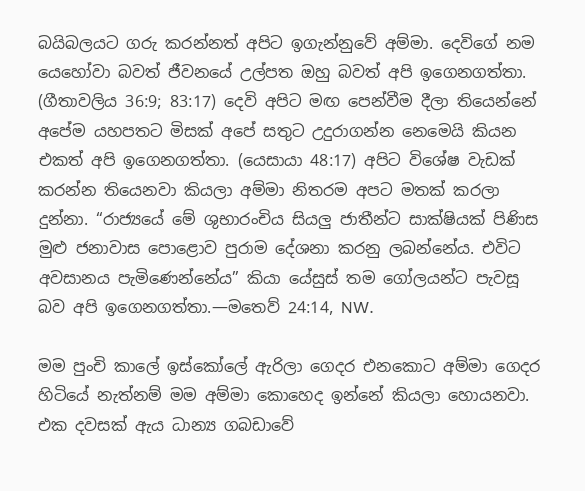බයිබලයට ගරු කරන්නත් අපිට ඉගැන්නුවේ අම්මා. දෙවිගේ නම යෙහෝවා බවත් ජීවනයේ උල්පත ඔහු බවත් අපි ඉගෙනගත්තා. (ගීතාවලිය 36:9; 83:17) දෙවි අපිට මඟ පෙන්වීම දීලා තියෙන්නේ අපේම යහපතට මිසක් අපේ සතුට උදුරාගන්න නෙමෙයි කියන එකත් අපි ඉගෙනගත්තා. (යෙසායා 48:17) අපිට විශේෂ වැඩක් කරන්න තියෙනවා කියලා අම්මා නිතරම අපට මතක් කරලා දුන්නා. “රාජ්‍යයේ මේ ශුභාරංචිය සියලු ජාතීන්ට සාක්ෂියක් පිණිස මුළු ජනාවාස පොළොව පුරාම දේශනා කරනු ලබන්නේය. එවිට අවසානය පැමිණෙන්නේය” කියා යේසුස් තම ගෝලයන්ට පැවසූ බව අපි ඉගෙනගත්තා.—මතෙව් 24:14, NW.

මම පුංචි කාලේ ඉස්කෝලේ ඇරිලා ගෙදර එනකොට අම්මා ගෙදර හිටියේ නැත්නම් මම අම්මා කොහෙද ඉන්නේ කියලා හොයනවා. එක දවසක් ඇය ධාන්‍ය ගබඩාවේ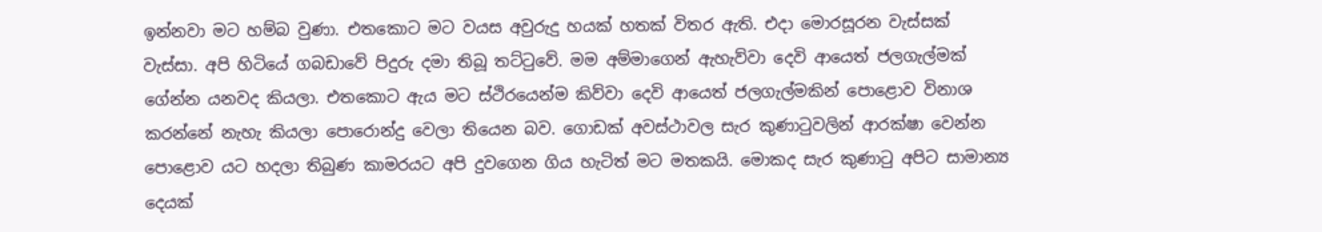ඉන්නවා මට හම්බ වුණා. එතකොට මට වයස අවුරුදු හයක් හතක් විතර ඇති. එදා මොරසූරන වැස්සක් වැස්සා. අපි හිටියේ ගබඩාවේ පිදුරු දමා තිබූ තට්ටුවේ. මම අම්මාගෙන් ඇහැව්වා දෙවි ආයෙත් ජලගැල්මක් ගේන්න යනවද කියලා. එතකොට ඇය මට ස්ථිරයෙන්ම කිව්වා දෙවි ආයෙත් ජලගැල්මකින් පොළොව විනාශ කරන්නේ නැහැ කියලා පොරොන්දු වෙලා තියෙන බව. ගොඩක් අවස්ථාවල සැර කුණාටුවලින් ආරක්ෂා වෙන්න පොළොව යට හදලා තිබුණ කාමරයට අපි දුවගෙන ගිය හැටිත් මට මතකයි. මොකද සැර කුණාටු අපිට සාමාන්‍ය දෙයක්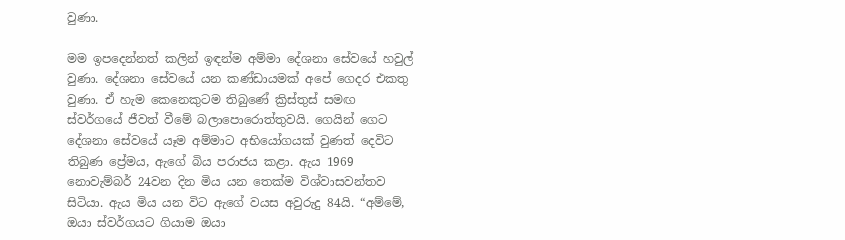වුණා.

මම ඉපදෙන්නත් කලින් ඉඳන්ම අම්මා දේශනා සේවයේ හවුල් වුණා. දේශනා සේවයේ යන කණ්ඩායමක් අපේ ගෙදර එකතු වුණා. ඒ හැම කෙනෙකුටම තිබුණේ ක්‍රිස්තුස් සමඟ ස්වර්ගයේ ජීවත් වීමේ බලාපොරොත්තුවයි. ගෙයින් ගෙට දේශනා සේවයේ යෑම අම්මාට අභියෝගයක් වුණත් දෙවිට තිබුණ ප්‍රේමය, ඇගේ බිය පරාජය කළා. ඇය 1969 නොවැම්බර් 24වන දින මිය යන තෙක්ම විශ්වාසවන්තව සිටියා. ඇය මිය යන විට ඇගේ වයස අවුරුදු 84යි. “අම්මේ, ඔයා ස්වර්ගයට ගියාම ඔයා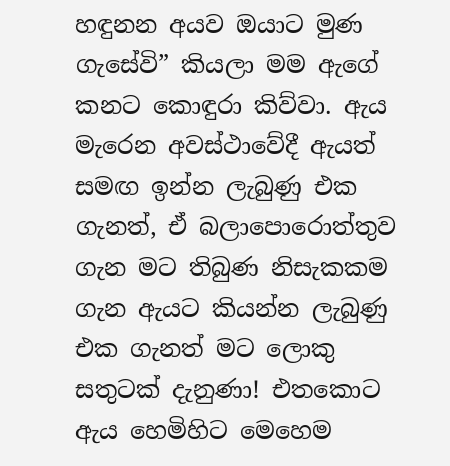හඳුනන අයව ඔයාට මුණ ගැසේවි” කියලා මම ඇගේ කනට කොඳුරා කිව්වා. ඇය මැරෙන අවස්ථාවේදී ඇයත් සමඟ ඉන්න ලැබුණු එක ගැනත්, ඒ බලාපොරොත්තුව ගැන මට තිබුණ නිසැකකම ගැන ඇයට කියන්න ලැබුණු එක ගැනත් මට ලොකු සතුටක් දැනුණා! එතකොට ඇය හෙමිහිට මෙහෙම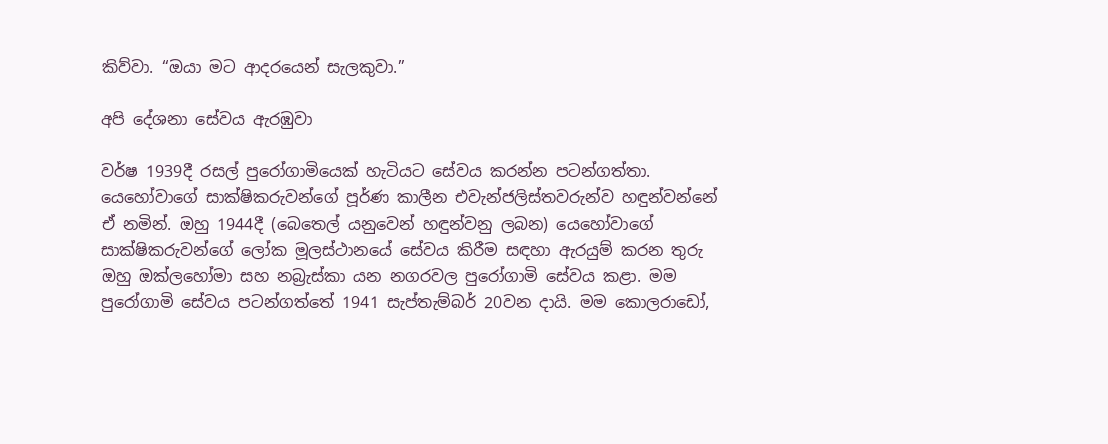කිව්වා. “ඔයා මට ආදරයෙන් සැලකුවා.”

අපි දේශනා සේවය ඇරඹුවා

වර්ෂ 1939දී රසල් පුරෝගාමියෙක් හැටියට සේවය කරන්න පටන්ගත්තා. යෙහෝවාගේ සාක්ෂිකරුවන්ගේ පූර්ණ කාලීන එවැන්ජලිස්තවරුන්ව හඳුන්වන්නේ ඒ නමින්. ඔහු 1944දී (බෙතෙල් යනුවෙන් හඳුන්වනු ලබන) යෙහෝවාගේ සාක්ෂිකරුවන්ගේ ලෝක මූලස්ථානයේ සේවය කිරීම සඳහා ඇරයුම් කරන තුරු ඔහු ඔක්ලහෝමා සහ නබ්‍රැස්කා යන නගරවල පුරෝගාමි සේවය කළා. මම පුරෝගාමි සේවය පටන්ගත්තේ 1941 සැප්තැම්බර් 20වන දායි. මම කොලරාඩෝ,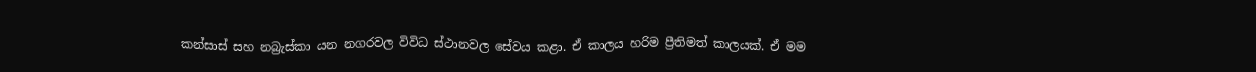කන්සාස් සහ නබ්‍රැස්කා යන නගරවල විවිධ ස්ථානවල සේවය කළා. ඒ කාලය හරිම ප්‍රීතිමත් කාලයක්. ඒ මම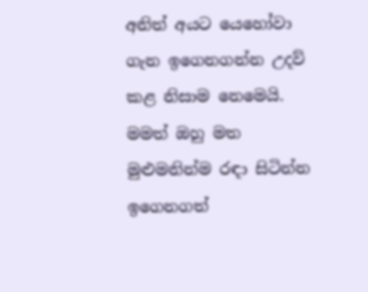අනිත් අයට යෙහෝවා ගැන ඉගෙනගන්න උදව් කළ නිසාම නෙමෙයි. මමත් ඔහු මත මුළුමනින්ම රඳා සිටින්න ඉගෙනගත්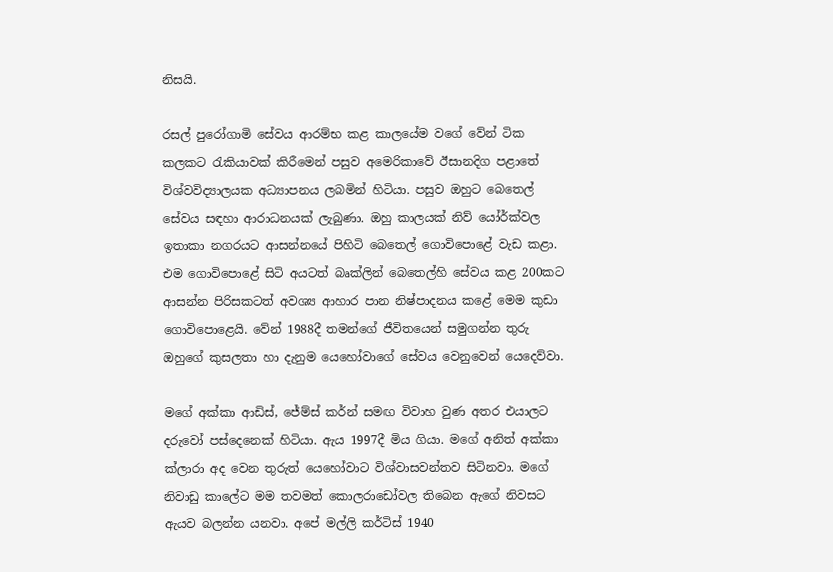නිසයි.

රසල් පුරෝගාමි සේවය ආරම්භ කළ කාලයේම වගේ වේන් ටික කලකට රැකියාවක් කිරීමෙන් පසුව අමෙරිකාවේ ඊසානදිග පළාතේ විශ්වවිද්‍යාලයක අධ්‍යාපනය ලබමින් හිටියා. පසුව ඔහුට බෙතෙල් සේවය සඳහා ආරාධනයක් ලැබුණා. ඔහු කාලයක් නිව් යෝර්ක්වල ඉතාකා නගරයට ආසන්නයේ පිහිටි බෙතෙල් ගොවිපොළේ වැඩ කළා. එම ගොවිපොළේ සිටි අයටත් බෘක්ලින් බෙතෙල්හි සේවය කළ 200කට ආසන්න පිරිසකටත් අවශ්‍ය ආහාර පාන නිෂ්පාදනය කළේ මෙම කුඩා ගොවිපොළෙයි. වේන් 1988දී තමන්ගේ ජීවිතයෙන් සමුගන්න තුරු ඔහුගේ කුසලතා හා දැනුම යෙහෝවාගේ සේවය වෙනුවෙන් යෙදෙව්වා.

මගේ අක්කා ආඩිස්, ජේම්ස් කර්න් සමඟ විවාහ වුණ අතර එයාලට දරුවෝ පස්දෙනෙක් හිටියා. ඇය 1997දී මිය ගියා. මගේ අනිත් අක්කා ක්ලාරා අද වෙන තුරුත් යෙහෝවාට විශ්වාසවන්තව සිටිනවා. මගේ නිවාඩු කාලේට මම තවමත් කොලරාඩෝවල තිබෙන ඇගේ නිවසට ඇයව බලන්න යනවා. අපේ මල්ලි කර්ටිස් 1940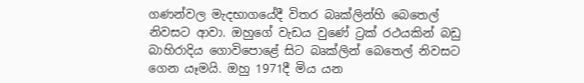ගණන්වල මැදභාගයේදී විතර බෘක්ලින්හි බෙතෙල් නිවසට ආවා. ඔහුගේ වැඩය වුණේ ට්‍රක් රථයකින් බඩු බාහිරාදිය ගොවිපොළේ සිට බෘක්ලින් බෙතෙල් නිවසට ගෙන යෑමයි. ඔහු 1971දී මිය යන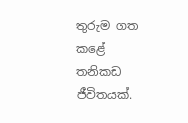තුරුම ගත කළේ තනිකඩ ජීවිතයක්.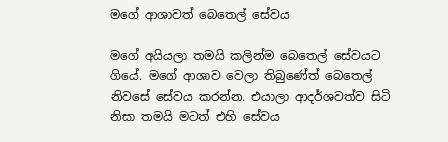මගේ ආශාවත් බෙතෙල් සේවය

මගේ අයියලා තමයි කලින්ම බෙතෙල් සේවයට ගියේ. මගේ ආශාව වෙලා තිබුණේත් බෙතෙල් නිවසේ සේවය කරන්න. එයාලා ආදර්ශවත්ව සිටි නිසා තමයි මටත් එහි සේවය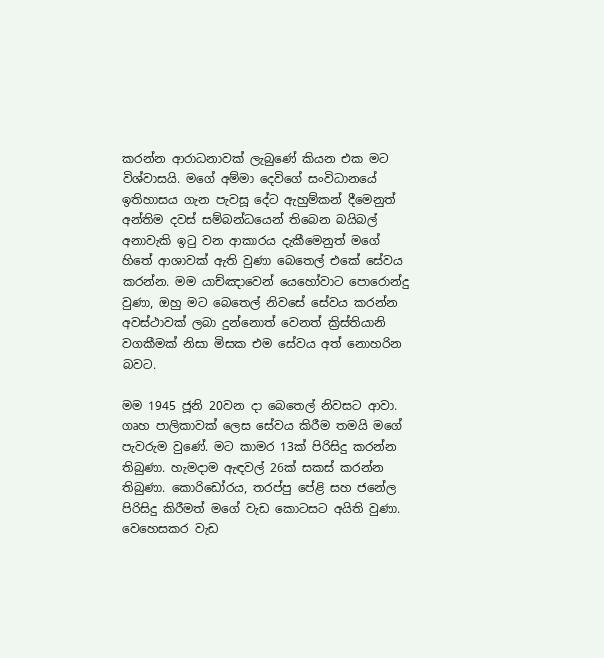කරන්න ආරාධනාවක් ලැබුණේ කියන එක මට විශ්වාසයි. මගේ අම්මා දෙවිගේ සංවිධානයේ ඉතිහාසය ගැන පැවසූ දේට ඇහුම්කන් දීමෙනුත් අන්තිම දවස් සම්බන්ධයෙන් තිබෙන බයිබල් අනාවැකි ඉටු වන ආකාරය දැකීමෙනුත් මගේ හිතේ ආශාවක් ඇති වුණා බෙතෙල් එකේ සේවය කරන්න. මම යාච්ඤාවෙන් යෙහෝවාට පොරොන්දු වුණා, ඔහු මට බෙතෙල් නිවසේ සේවය කරන්න අවස්ථාවක් ලබා දුන්නොත් වෙනත් ක්‍රිස්තියානි වගකීමක් නිසා මිසක එම සේවය අත් නොහරින බවට.

මම 1945 ජූනි 20වන දා බෙතෙල් නිවසට ආවා. ගෘහ පාලිකාවක් ලෙස සේවය කිරීම තමයි මගේ පැවරුම වුණේ. මට කාමර 13ක් පිරිසිදු කරන්න තිබුණා. හැමදාම ඇඳවල් 26ක් සකස් කරන්න තිබුණා. කොරිඩෝරය, තරප්පු පේළි සහ ජනේල පිරිසිදු කිරීමත් මගේ වැඩ කොටසට අයිති වුණා. වෙහෙසකර වැඩ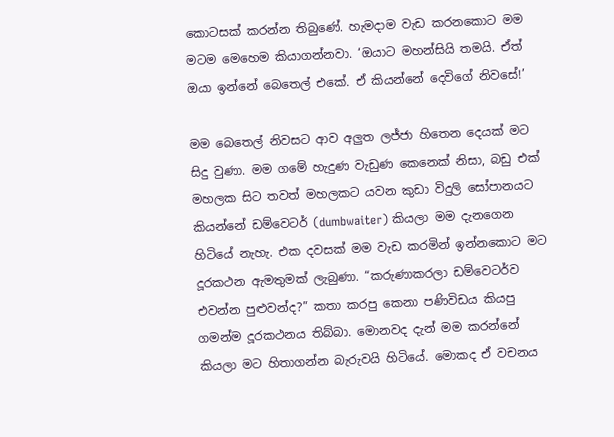කොටසක් කරන්න තිබුණේ. හැමදාම වැඩ කරනකොට මම මටම මෙහෙම කියාගන්නවා. ‘ඔයාට මහන්සියි තමයි. ඒත් ඔයා ඉන්නේ බෙතෙල් එකේ. ඒ කියන්නේ දෙවිගේ නිවසේ!’

මම බෙතෙල් නිවසට ආව අලුත ලජ්ජා හිතෙන දෙයක් මට සිදු වුණා. මම ගමේ හැදුණ වැඩුණ කෙනෙක් නිසා, බඩු එක් මහලක සිට තවත් මහලකට යවන කුඩා විදුලි සෝපානයට කියන්නේ ඩම්වෙටර් (dumbwaiter) කියලා මම දැනගෙන හිටියේ නැහැ. එක දවසක් මම වැඩ කරමින් ඉන්නකොට මට දූරකථන ඇමතුමක් ලැබුණා. “කරුණාකරලා ඩම්වෙටර්ව එවන්න පුළුවන්ද?” කතා කරපු කෙනා පණිවිඩය කියපු ගමන්ම දූරකථනය තිබ්බා. මොනවද දැන් මම කරන්නේ කියලා මට හිතාගන්න බැරුවයි හිටියේ. මොකද ඒ වචනය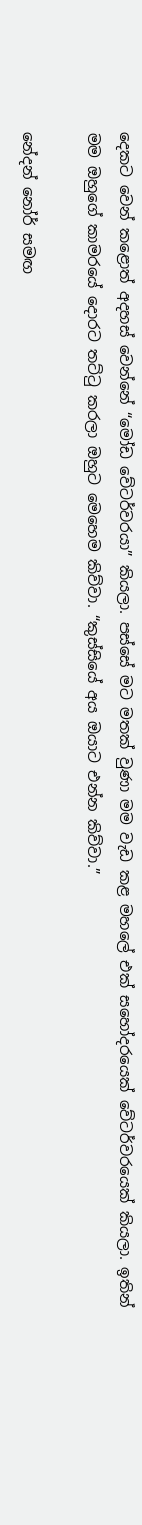දෙකට වෙන් කළොත් අදහස් වෙන්නේ “මෝඩ වේටර්වරයා” කියලා. පස්සේ මට මතක් වුණා මම වැඩ කළ මහලේ එක් සහෝදරයෙක් වේටර්වරයෙක් කියලා. ඉතින් මම ඔහුගේ කාමරයේ දොරට තට්ටු කරලා ඔහුට මෙහෙම කිව්වා. “කුස්සියේ අය ඔයාට එන්න කිව්වා.”

නේදන් නෝර් සමඟ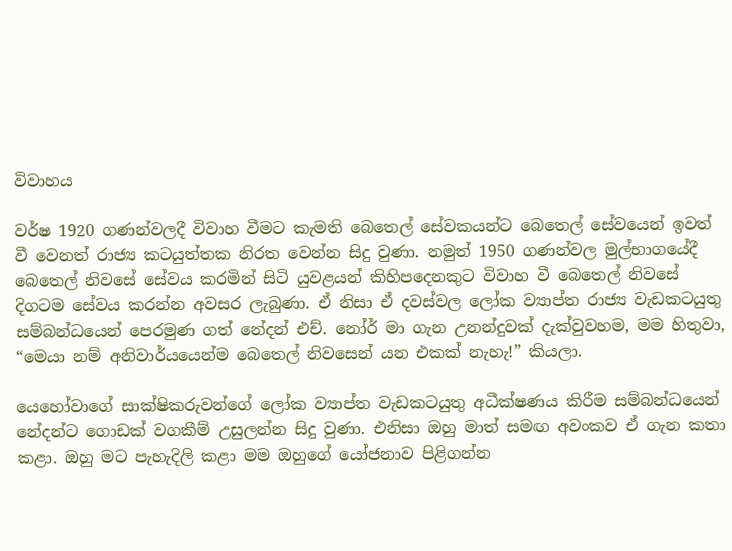විවාහය

වර්ෂ 1920 ගණන්වලදී විවාහ වීමට කැමති බෙතෙල් සේවකයන්ට බෙතෙල් සේවයෙන් ඉවත් වී වෙනත් රාජ්‍ය කටයුත්තක නිරත වෙන්න සිදු වුණා. නමුත් 1950 ගණන්වල මුල්භාගයේදී බෙතෙල් නිවසේ සේවය කරමින් සිටි යුවළයන් කිහිපදෙනකුට විවාහ වී බෙතෙල් නිවසේ දිගටම සේවය කරන්න අවසර ලැබුණා. ඒ නිසා ඒ දවස්වල ලෝක ව්‍යාප්ත රාජ්‍ය වැඩකටයුතු සම්බන්ධයෙන් පෙරමුණ ගත් නේදන් එච්. නෝර් මා ගැන උනන්දුවක් දැක්වුවහම, මම හිතුවා, “මෙයා නම් අනිවාර්යයෙන්ම බෙතෙල් නිවසෙන් යන එකක් නැහැ!” කියලා.

යෙහෝවාගේ සාක්ෂිකරුවන්ගේ ලෝක ව්‍යාප්ත වැඩකටයුතු අධීක්ෂණය කිරීම සම්බන්ධයෙන් නේදන්ට ගොඩක් වගකීම් උසුලන්න සිදු වුණා. එනිසා ඔහු මාත් සමඟ අවංකව ඒ ගැන කතා කළා. ඔහු මට පැහැදිලි කළා මම ඔහුගේ යෝජනාව පිළිගන්න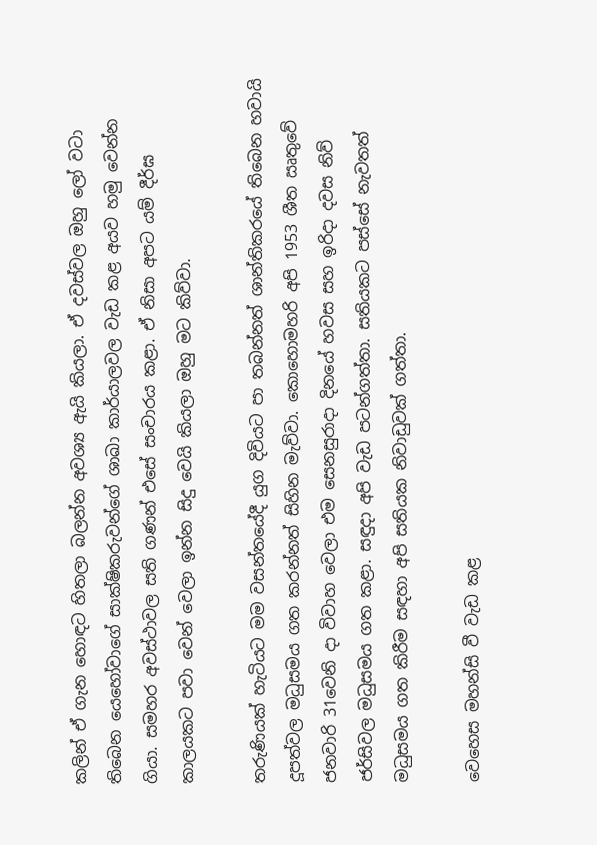කලින් ඒ ගැන හොඳට හිතලා බලන්න අවශ්‍ය ඇයි කියලා. ඒ දවස්වල ඔහු ලෝ වටා තිබෙන යෙහෝවාගේ සාක්ෂිකරුවන්ගේ ශාඛා කාර්යාලවල වැඩ කළ අයව හමු වෙන්න ගියා. සමහර අවස්ථාවල සති ගණන් එසේ සංචාරය කළා. ඒ නිසා අපට යම් දීර්ඝ කාලයකට පවා වෙන් වෙලා ඉන්න සිදු වෙයි කියලා ඔහු මට කිව්වා.

තරුණියක් හැටියට මම වසන්තයේදී යුග දිවියට පා තබන්නත් ශාන්තිකරයේ තිබෙන හවායි දූපත්වල මධුසමය ගත කරන්නත් සිහින මැව්වා. කොහොමහරි අපි 1953 ශීත ඍතුවේ ජනවාරි 31වෙනි දා විවාහ වෙලා එම සෙනසුරාදා දිනයේ හවස සහ ඉරිදා දවස නිව් ජර්සිවල මධුසමය ගත කළා. සඳුදා අපි වැඩ පටන්ගත්තා. සතියකට පස්සේ නැවතත් මධුසමය ගත කිරීම සඳහා අපි සතියක නිවාඩුවක් ගත්තා.

වෙහෙස මහන්සි වී වැඩ කළ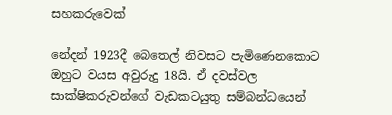සහකරුවෙක්

නේදන් 1923දී බෙතෙල් නිවසට පැමිණෙනකොට ඔහුට වයස අවුරුදු 18යි. ඒ දවස්වල සාක්ෂිකරුවන්ගේ වැඩකටයුතු සම්බන්ධයෙන්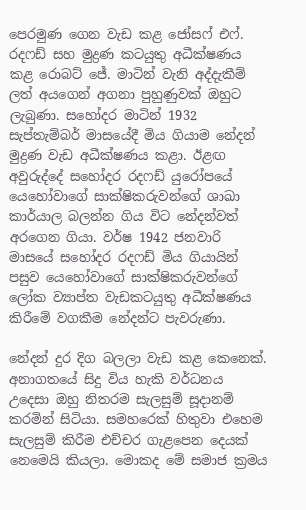පෙරමුණ ගෙන වැඩ කළ ජෝසෆ් එෆ්. රදෆඩ් සහ මුද්‍රණ කටයුතු අධීක්ෂණය කළ රොබට් ජේ. මාටින් වැනි අද්දැකීම් ලත් අයගෙන් අගනා පුහුණුවක් ඔහුට ලැබුණා. සහෝදර මාටින් 1932 සැප්තැම්බර් මාසයේදී මිය ගියාම නේදන් මුද්‍රණ වැඩ අධීක්ෂණය කළා. ඊළඟ අවුරුද්දේ සහෝදර රදෆඩ් යුරෝපයේ යෙහෝවාගේ සාක්ෂිකරුවන්ගේ ශාඛා කාර්යාල බලන්න ගිය විට නේදන්වත් අරගෙන ගියා. වර්ෂ 1942 ජනවාරි මාසයේ සහෝදර රදෆඩ් මිය ගියායින් පසුව යෙහෝවාගේ සාක්ෂිකරුවන්ගේ ලෝක ව්‍යාප්ත වැඩකටයුතු අධීක්ෂණය කිරීමේ වගකීම නේදන්ට පැවරුණා.

නේදන් දුර දිග බලලා වැඩ කළ කෙනෙක්. අනාගතයේ සිදු විය හැකි වර්ධනය උදෙසා ඔහු නිතරම සැලසුම් සූදානම් කරමින් සිටියා. සමහරෙක් හිතුවා එහෙම සැලසුම් කිරීම එච්චර ගැළපෙන දෙයක් නෙමෙයි කියලා. මොකද මේ සමාජ ක්‍රමය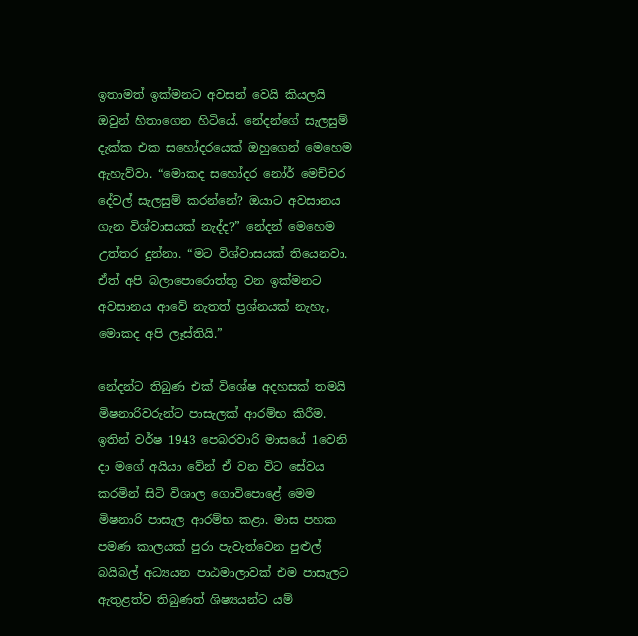ඉතාමත් ඉක්මනට අවසන් වෙයි කියලයි ඔවුන් හිතාගෙන හිටියේ. නේදන්ගේ සැලසුම් දැක්ක එක සහෝදරයෙක් ඔහුගෙන් මෙහෙම ඇහැව්වා. “මොකද සහෝදර නෝර් මෙච්චර දේවල් සැලසුම් කරන්නේ? ඔයාට අවසානය ගැන විශ්වාසයක් නැද්ද?” නේදන් මෙහෙම උත්තර දුන්නා. “මට විශ්වාසයක් තියෙනවා. ඒත් අපි බලාපොරොත්තු වන ඉක්මනට අවසානය ආවේ නැතත් ප්‍රශ්නයක් නැහැ, මොකද අපි ලෑස්තියි.”

නේදන්ට තිබුණ එක් විශේෂ අදහසක් තමයි මිෂනාරිවරුන්ට පාසැලක් ආරම්භ කිරීම. ඉතින් වර්ෂ 1943 පෙබරවාරි මාසයේ 1වෙනි දා මගේ අයියා වේන් ඒ වන විට සේවය කරමින් සිටි විශාල ගොවිපොළේ මෙම මිෂනාරි පාසැල ආරම්භ කළා. මාස පහක පමණ කාලයක් පුරා පැවැත්වෙන පුළුල් බයිබල් අධ්‍යයන පාඨමාලාවක් එම පාසැලට ඇතුළත්ව තිබුණත් ශිෂ්‍යයන්ට යම්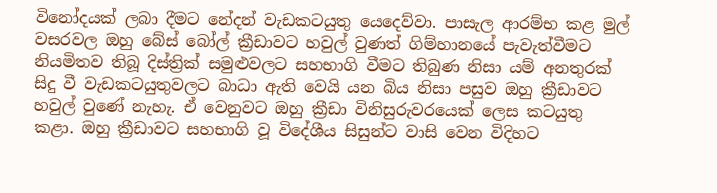විනෝදයක් ලබා දීමට නේදන් වැඩකටයුතු යෙදෙව්වා. පාසැල ආරම්භ කළ මුල් වසරවල ඔහු බේස් බෝල් ක්‍රීඩාවට හවුල් වුණත් ගිම්හානයේ පැවැත්වීමට නියමිතව තිබූ දිස්ත්‍රික් සමුළුවලට සහභාගි වීමට තිබුණ නිසා යම් අනතුරක් සිදු වී වැඩකටයුතුවලට බාධා ඇති වෙයි යන බිය නිසා පසුව ඔහු ක්‍රීඩාවට හවුල් වුණේ නැහැ. ඒ වෙනුවට ඔහු ක්‍රීඩා විනිසුරුවරයෙක් ලෙස කටයුතු කළා. ඔහු ක්‍රීඩාවට සහභාගි වූ විදේශීය සිසුන්ට වාසි වෙන විදිහට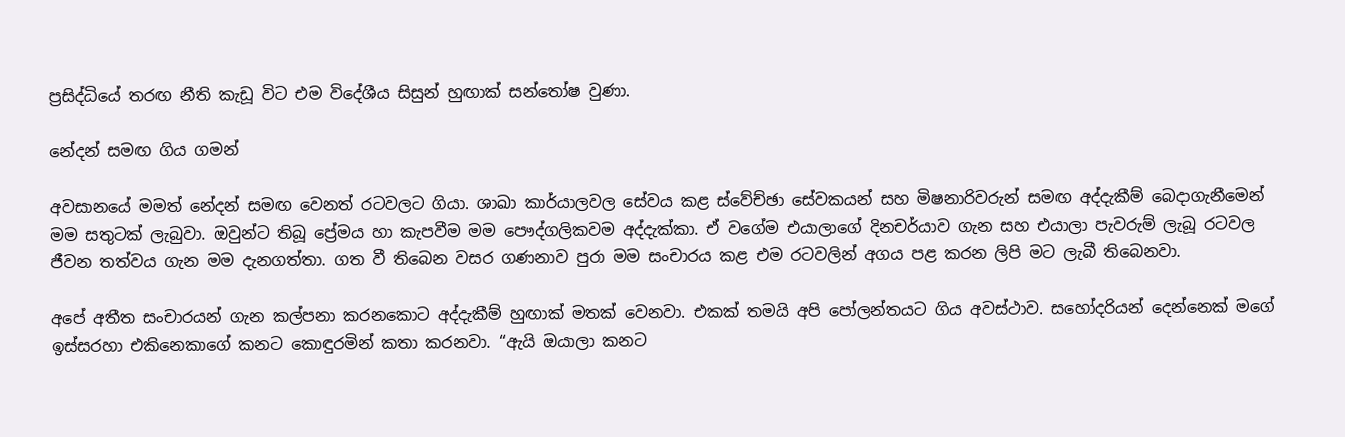ප්‍රසිද්ධියේ තරඟ නීති කැඩූ විට එම විදේශීය සිසුන් හුඟාක් සන්තෝෂ වුණා.

නේදන් සමඟ ගිය ගමන්

අවසානයේ මමත් නේදන් සමඟ වෙනත් රටවලට ගියා. ශාඛා කාර්යාලවල සේවය කළ ස්වේච්ඡා සේවකයන් සහ මිෂනාරිවරුන් සමඟ අද්දැකීම් බෙදාගැනීමෙන් මම සතුටක් ලැබුවා. ඔවුන්ට තිබූ ප්‍රේමය හා කැපවීම මම පෞද්ගලිකවම අද්දැක්කා. ඒ වගේම එයාලාගේ දිනචර්යාව ගැන සහ එයාලා පැවරුම් ලැබූ රටවල ජීවන තත්වය ගැන මම දැනගත්තා. ගත වී තිබෙන වසර ගණනාව පුරා මම සංචාරය කළ එම රටවලින් අගය පළ කරන ලිපි මට ලැබී තිබෙනවා.

අපේ අතීත සංචාරයන් ගැන කල්පනා කරනකොට අද්දැකීම් හුඟාක් මතක් වෙනවා. එකක් තමයි අපි පෝලන්තයට ගිය අවස්ථාව. සහෝදරියන් දෙන්නෙක් මගේ ඉස්සරහා එකිනෙකාගේ කනට කොඳුරමින් කතා කරනවා. “ඇයි ඔයාලා කනට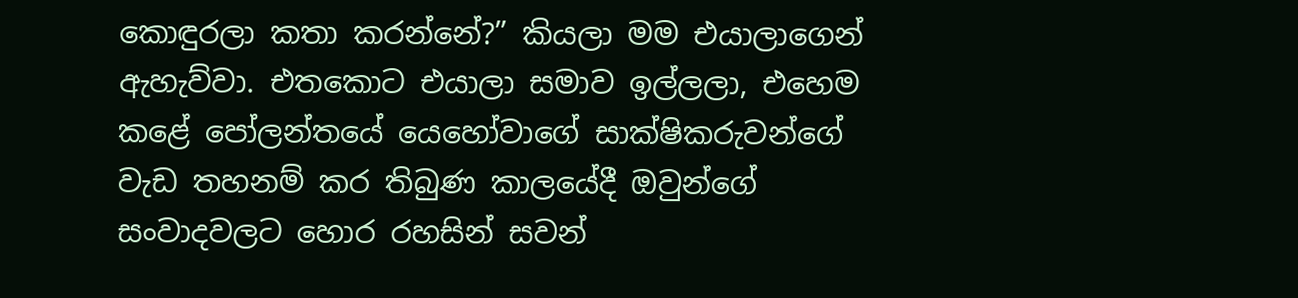කොඳුරලා කතා කරන්නේ?” කියලා මම එයාලාගෙන් ඇහැව්වා. එතකොට එයාලා සමාව ඉල්ලලා, එහෙම කළේ පෝලන්තයේ යෙහෝවාගේ සාක්ෂිකරුවන්ගේ වැඩ තහනම් කර තිබුණ කාලයේදී ඔවුන්ගේ සංවාදවලට හොර රහසින් සවන්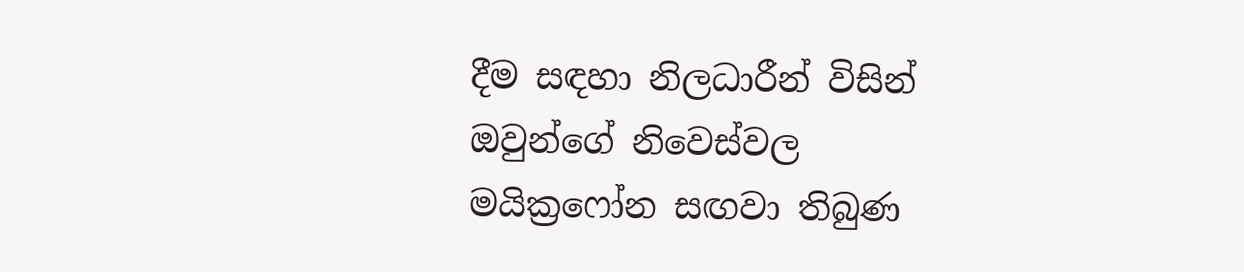දීම සඳහා නිලධාරීන් විසින් ඔවුන්ගේ නිවෙස්වල මයික්‍රෆෝන සඟවා තිබුණ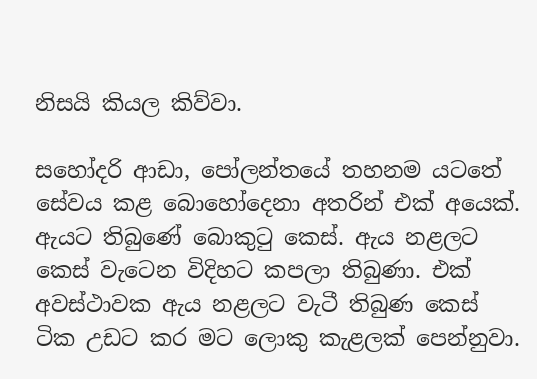නිසයි කියල කිව්වා.

සහෝදරි ආඩා, පෝලන්තයේ තහනම යටතේ සේවය කළ බොහෝදෙනා අතරින් එක් අයෙක්. ඇයට තිබුණේ බොකුටු කෙස්. ඇය නළලට කෙස් වැටෙන විදිහට කපලා තිබුණා. එක් අවස්ථාවක ඇය නළලට වැටී තිබුණ කෙස් ටික උඩට කර මට ලොකු කැළලක් පෙන්නුවා.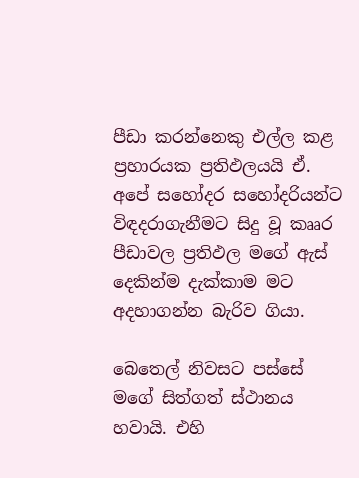පීඩා කරන්නෙකු එල්ල කළ ප්‍රහාරයක ප්‍රතිඵලයයි ඒ. අපේ සහෝදර සහෝදරියන්ට විඳදරාගැනීමට සිදු වූ කෲර පීඩාවල ප්‍රතිඵල මගේ ඇස් දෙකින්ම දැක්කාම මට අදහාගන්න බැරිව ගියා.

බෙතෙල් නිවසට පස්සේ මගේ සිත්ගත් ස්ථානය හවායි. එහි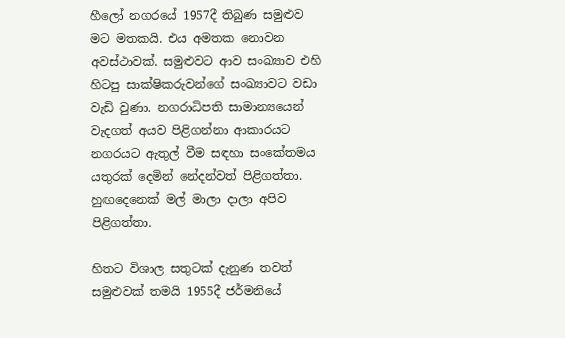හීලෝ නගරයේ 1957දී තිබුණ සමුළුව මට මතකයි. එය අමතක නොවන අවස්ථාවක්. සමුළුවට ආව සංඛ්‍යාව එහි හිටපු සාක්ෂිකරුවන්ගේ සංඛ්‍යාවට වඩා වැඩි වුණා. නගරාධිපති සාමාන්‍යයෙන් වැදගත් අයව පිළිගන්නා ආකාරයට නගරයට ඇතුල් වීම සඳහා සංකේතමය යතුරක් දෙමින් නේදන්වත් පිළිගත්තා. හුඟදෙනෙක් මල් මාලා දාලා අපිව පිළිගත්තා.

හිතට විශාල සතුටක් දැනුණ තවත් සමුළුවක් තමයි 1955දී ජර්මනියේ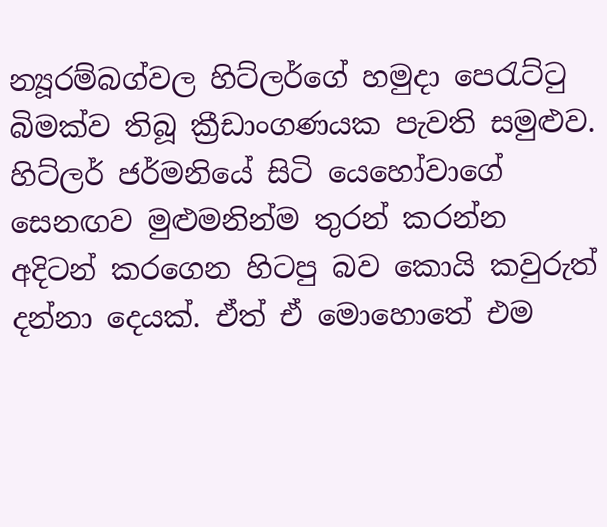න්‍යූරම්බග්වල හිට්ලර්ගේ හමුදා පෙරැට්ටු බිමක්ව තිබූ ක්‍රීඩාංගණයක පැවති සමුළුව. හිට්ලර් ජර්මනියේ සිටි යෙහෝවාගේ සෙනඟව මුළුමනින්ම තුරන් කරන්න අදිටන් කරගෙන හිටපු බව කොයි කවුරුත් දන්නා දෙයක්. ඒත් ඒ මොහොතේ එම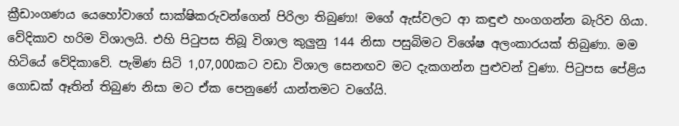ක්‍රීඩාංගණය යෙහෝවාගේ සාක්ෂිකරුවන්ගෙන් පිරිලා තිබුණා! මගේ ඇස්වලට ආ කඳුළු හංගගන්න බැරිව ගියා. වේදිකාව හරිම විශාලයි. එහි පිටුපස තිබූ විශාල කුලුනු 144 නිසා පසුබිමට විශේෂ අලංකාරයක් තිබුණා. මම හිටියේ වේදිකාවේ. පැමිණ සිටි 1,07,000කට වඩා විශාල සෙනඟව මට දැකගන්න පුළුවන් වුණා. පිටුපස පේළිය ගොඩක් ඈතින් තිබුණ නිසා මට ඒක පෙනුණේ යාන්තමට වගේයි.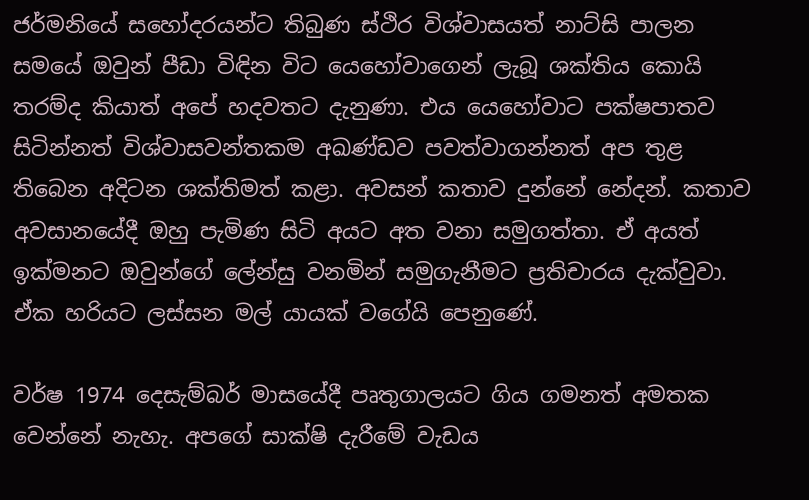ජර්මනියේ සහෝදරයන්ට තිබුණ ස්ථිර විශ්වාසයත් නාට්සි පාලන සමයේ ඔවුන් පීඩා විඳින විට යෙහෝවාගෙන් ලැබූ ශක්තිය කොයි තරම්ද කියාත් අපේ හදවතට දැනුණා. එය යෙහෝවාට පක්ෂපාතව සිටින්නත් විශ්වාසවන්තකම අඛණ්ඩව පවත්වාගන්නත් අප තුළ තිබෙන අදිටන ශක්තිමත් කළා. අවසන් කතාව දුන්නේ නේදන්. කතාව අවසානයේදී ඔහු පැමිණ සිටි අයට අත වනා සමුගත්තා. ඒ අයත් ඉක්මනට ඔවුන්ගේ ලේන්සු වනමින් සමුගැනීමට ප්‍රතිචාරය දැක්වුවා. ඒක හරියට ලස්සන මල් යායක් වගේයි පෙනුණේ.

වර්ෂ 1974 දෙසැම්බර් මාසයේදී පෘතුගාලයට ගිය ගමනත් අමතක වෙන්නේ නැහැ. අපගේ සාක්ෂි දැරීමේ වැඩය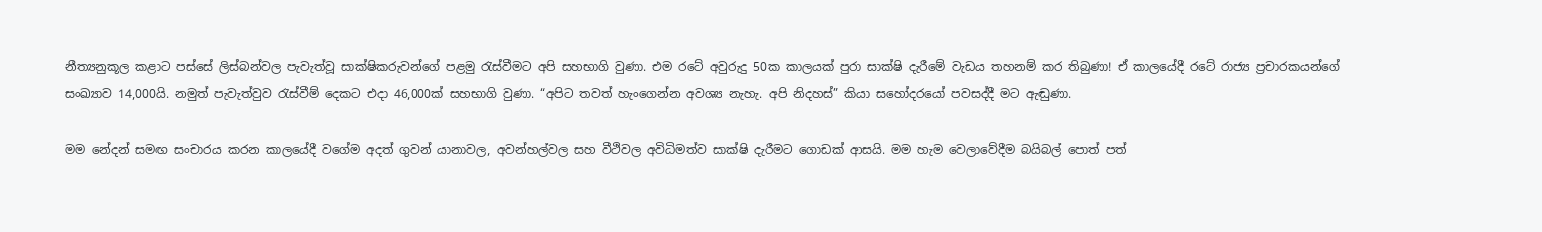නීත්‍යනුකූල කළාට පස්සේ ලිස්බන්වල පැවැත්වූ සාක්ෂිකරුවන්ගේ පළමු රැස්වීමට අපි සහභාගි වුණා. එම රටේ අවුරුදු 50ක කාලයක් පුරා සාක්ෂි දැරීමේ වැඩය තහනම් කර තිබුණා! ඒ කාලයේදී රටේ රාජ්‍ය ප්‍රචාරකයන්ගේ සංඛ්‍යාව 14,000යි. නමුත් පැවැත්වුව රැස්වීම් දෙකට එදා 46,000ක් සහභාගි වුණා. “අපිට තවත් හැංගෙන්න අවශ්‍ය නැහැ. අපි නිදහස්” කියා සහෝදරයෝ පවසද්දී මට ඇඬුණා.

මම නේදන් සමඟ සංචාරය කරන කාලයේදී වගේම අදත් ගුවන් යානාවල, අවන්හල්වල සහ වීථිවල අවිධිමත්ව සාක්ෂි දැරීමට ගොඩක් ආසයි. මම හැම වෙලාවේදීම බයිබල් පොත් පත්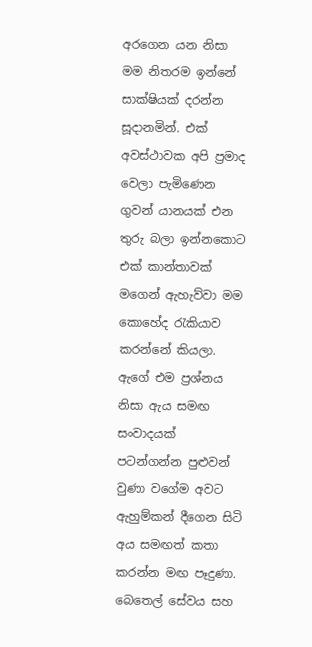අරගෙන යන නිසා මම නිතරම ඉන්නේ සාක්ෂියක් දරන්න සූදානමින්. එක් අවස්ථාවක අපි ප්‍රමාද වෙලා පැමිණෙන ගුවන් යානයක් එන තුරු බලා ඉන්නකොට එක් කාන්තාවක් මගෙන් ඇහැව්වා මම කොහේද රැකියාව කරන්නේ කියලා. ඇගේ එම ප්‍රශ්නය නිසා ඇය සමඟ සංවාදයක් පටන්ගන්න පුළුවන් වුණා වගේම අවට ඇහුම්කන් දීගෙන සිටි අය සමඟත් කතා කරන්න මඟ පෑදුණා. බෙතෙල් සේවය සහ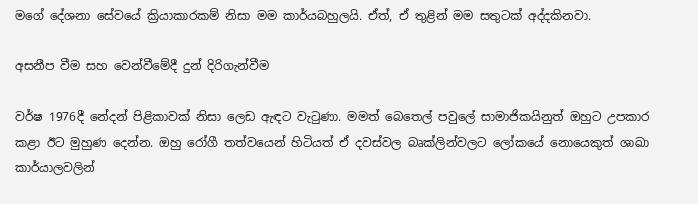මගේ දේශනා සේවයේ ක්‍රියාකාරකම් නිසා මම කාර්යබහුලයි. ඒත්, ඒ තුළින් මම සතුටක් අද්දකිනවා.

අසනීප වීම සහ වෙන්වීමේදී දුන් දිරිගැන්වීම

වර්ෂ 1976දී නේදන් පිළිකාවක් නිසා ලෙඩ ඇඳට වැටුණා. මමත් බෙතෙල් පවුලේ සාමාජිකයිනුත් ඔහුට උපකාර කළා ඊට මුහුණ දෙන්න. ඔහු රෝගී තත්වයෙන් හිටියත් ඒ දවස්වල බෘක්ලින්වලට ලෝකයේ නොයෙකුත් ශාඛා කාර්යාලවලින්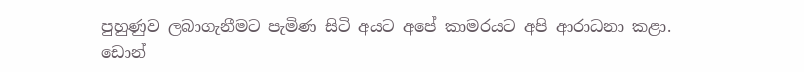පුහුණුව ලබාගැනීමට පැමිණ සිටි අයට අපේ කාමරයට අපි ආරාධනා කළා. ඩොන්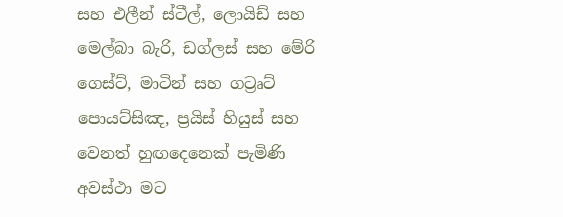සහ එලීන් ස්ටීල්, ලොයිඩ් සහ මෙල්බා බැරි, ඩග්ලස් සහ මේරි ගෙස්ට්, මාටින් සහ ගට්‍රෘට් පොයට්සිඤ, ප්‍රයිස් හියුස් සහ වෙනත් හුඟදෙනෙක් පැමිණි අවස්ථා මට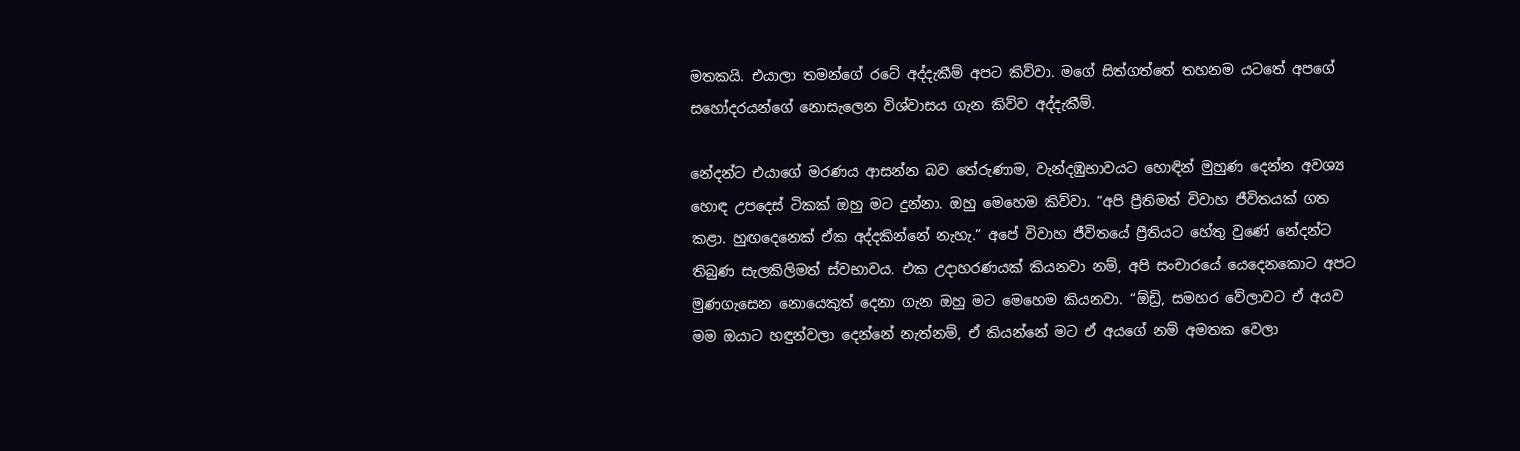මතකයි. එයාලා තමන්ගේ රටේ අද්දැකීම් අපට කිව්වා. මගේ සිත්ගත්තේ තහනම යටතේ අපගේ සහෝදරයන්ගේ නොසැලෙන විශ්වාසය ගැන කිව්ව අද්දැකීම්.

නේදන්ට එයාගේ මරණය ආසන්න බව තේරුණාම, වැන්දඹුභාවයට හොඳින් මුහුණ දෙන්න අවශ්‍ය හොඳ උපදෙස් ටිකක් ඔහු මට දුන්නා. ඔහු මෙහෙම කිව්වා. “අපි ප්‍රීතිමත් විවාහ ජීවිතයක් ගත කළා. හුඟදෙනෙක් ඒක අද්දකින්නේ නැහැ.” අපේ විවාහ ජීවිතයේ ප්‍රීතියට හේතු වුණේ නේදන්ට තිබුණ සැලකිලිමත් ස්වභාවය. එක උදාහරණයක් කියනවා නම්, අපි සංචාරයේ යෙදෙනකොට අපට මුණගැසෙන නොයෙකුත් දෙනා ගැන ඔහු මට මෙහෙම කියනවා. “ඕඩ්‍රි, සමහර වේලාවට ඒ අයව මම ඔයාට හඳුන්වලා දෙන්නේ නැත්නම්, ඒ කියන්නේ මට ඒ අයගේ නම් අමතක වෙලා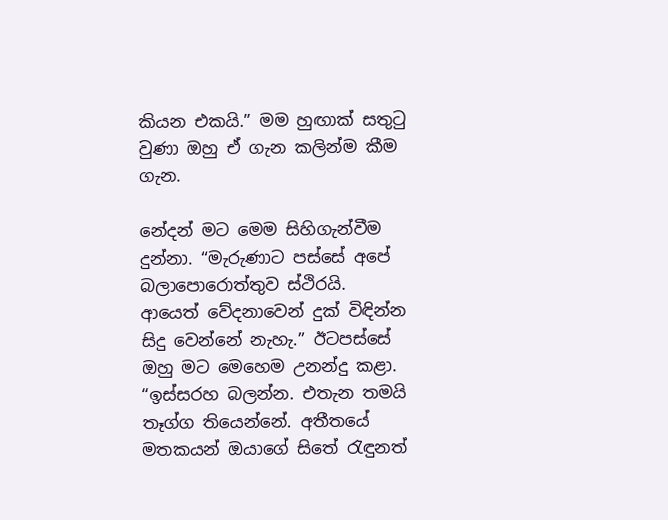කියන එකයි.” මම හුඟාක් සතුටු වුණා ඔහු ඒ ගැන කලින්ම කීම ගැන.

නේදන් මට මෙම සිහිගැන්වීම දුන්නා. “මැරුණාට පස්සේ අපේ බලාපොරොත්තුව ස්ථිරයි. ආයෙත් වේදනාවෙන් දුක් විඳින්න සිදු වෙන්නේ නැහැ.” ඊටපස්සේ ඔහු මට මෙහෙම උනන්දු කළා. “ඉස්සරහ බලන්න. එතැන තමයි තෑග්ග තියෙන්නේ. අතීතයේ මතකයන් ඔයාගේ සිතේ රැඳුනත්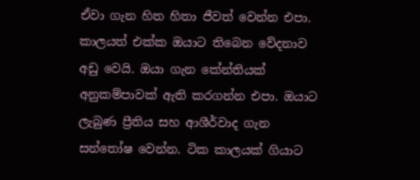ඒවා ගැන හිත හිතා ජීවත් වෙන්න එපා. කාලයත් එක්ක ඔයාට තිබෙන වේදනාව අඩු වෙයි. ඔයා ගැන කේන්තියක් අනුකම්පාවක් ඇති කරගන්න එපා. ඔයාට ලැබුණ ප්‍රීතිය සහ ආශීර්වාද ගැන සන්තෝෂ වෙන්න. ටික කාලයක් ගියාට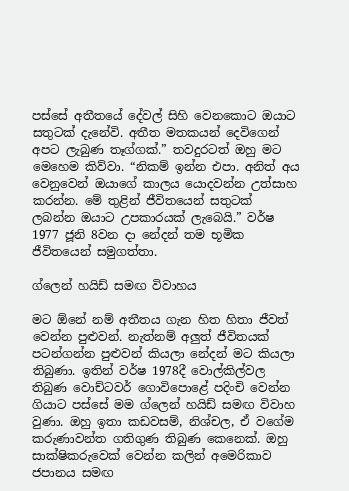පස්සේ අතීතයේ දේවල් සිහි වෙනකොට ඔයාට සතුටක් දැනේවි. අතීත මතකයන් දෙවිගෙන් අපට ලැබුණ තෑග්ගක්.” තවදුරටත් ඔහු මට මෙහෙම කිව්වා. “නිකම් ඉන්න එපා. අනිත් අය වෙනුවෙන් ඔයාගේ කාලය යොදවන්න උත්සාහ කරන්න. මේ තුළින් ජීවිතයෙන් සතුටක් ලබන්න ඔයාට උපකාරයක් ලැබෙයි.” වර්ෂ 1977 ජූනි 8වන දා නේදන් තම භූමික ජීවිතයෙන් සමුගත්තා.

ග්ලෙන් හයිඩ් සමඟ විවාහය

මට ඕනේ නම් අතීතය ගැන හිත හිතා ජීවත් වෙන්න පුළුවන්. නැත්නම් අලුත් ජීවිතයක් පටන්ගන්න පුළුවන් කියලා නේදන් මට කියලා තිබුණා. ඉතින් වර්ෂ 1978දී වොල්කිල්වල තිබුණ වොච්ටවර් ගොවිපොළේ පදිංචි වෙන්න ගියාට පස්සේ මම ග්ලෙන් හයිඩ් සමඟ විවාහ වුණා. ඔහු ඉතා කඩවසම්, නිශ්චල, ඒ වගේම කරුණාවන්ත ගතිගුණ තිබුණ කෙනෙක්. ඔහු සාක්ෂිකරුවෙක් වෙන්න කලින් අමෙරිකාව ජපානය සමඟ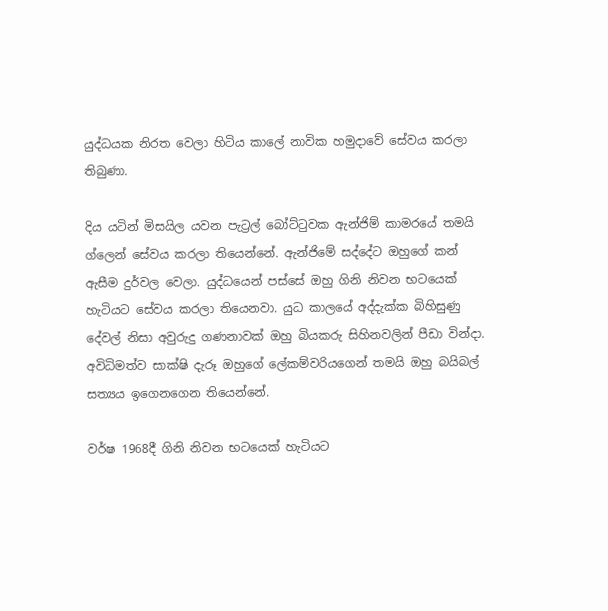යුද්ධයක නිරත වෙලා හිටිය කාලේ නාවික හමුදාවේ සේවය කරලා තිබුණා.

දිය යටින් මිසයිල යවන පැට්‍රල් බෝට්ටුවක ඇන්ජිම් කාමරයේ තමයි ග්ලෙන් සේවය කරලා තියෙන්නේ. ඇන්ජිමේ සද්දේට ඔහුගේ කන් ඇසීම දුර්වල වෙලා. යුද්ධයෙන් පස්සේ ඔහු ගිනි නිවන භටයෙක් හැටියට සේවය කරලා තියෙනවා. යුධ කාලයේ අද්දැක්ක බිහිසුණු දේවල් නිසා අවුරුදු ගණනාවක් ඔහු බියකරු සිහිනවලින් පීඩා වින්දා. අවිධිමත්ව සාක්ෂි දැරූ ඔහුගේ ලේකම්වරියගෙන් තමයි ඔහු බයිබල් සත්‍යය ඉගෙනගෙන තියෙන්නේ.

වර්ෂ 1968දී ගිනි නිවන භටයෙක් හැටියට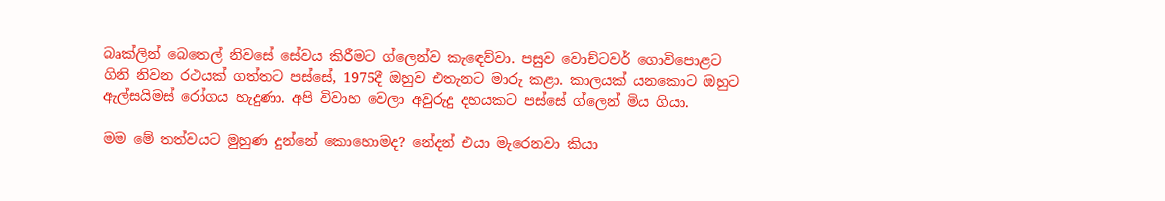බෘක්ලින් බෙතෙල් නිවසේ සේවය කිරීමට ග්ලෙන්ව කැඳෙව්වා. පසුව වොච්ටවර් ගොවිපොළට ගිනි නිවන රථයක් ගත්තට පස්සේ, 1975දී ඔහුව එතැනට මාරු කළා. කාලයක් යනකොට ඔහුට ඇල්සයිමස් රෝගය හැදුණා. අපි විවාහ වෙලා අවුරුදු දහයකට පස්සේ ග්ලෙන් මිය ගියා.

මම මේ තත්වයට මුහුණ දුන්නේ කොහොමද? නේදන් එයා මැරෙනවා කියා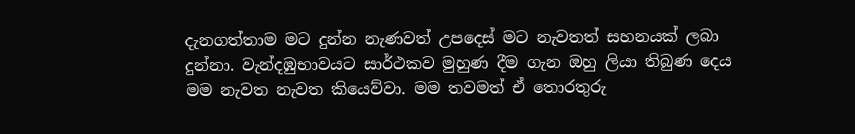දැනගත්තාම මට දුන්න නැණවත් උපදෙස් මට නැවතත් සහනයක් ලබා දුන්නා. වැන්දඹුභාවයට සාර්ථකව මුහුණ දීම ගැන ඔහු ලියා තිබුණ දෙය මම නැවත නැවත කියෙව්වා. මම තවමත් ඒ තොරතුරු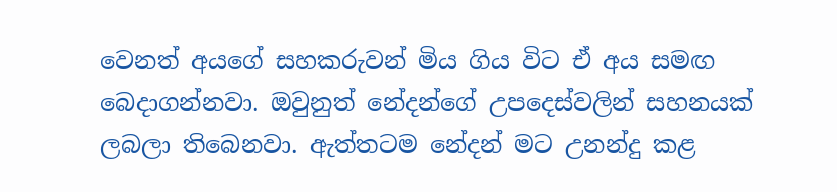වෙනත් අයගේ සහකරුවන් මිය ගිය විට ඒ අය සමඟ බෙදාගන්නවා. ඔවුනුත් නේදන්ගේ උපදෙස්වලින් සහනයක් ලබලා තිබෙනවා. ඇත්තටම නේදන් මට උනන්දු කළ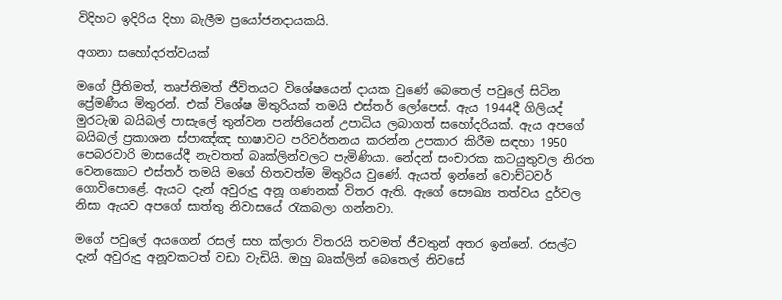විදිහට ඉදිරිය දිහා බැලීම ප්‍රයෝජනදායකයි.

අගනා සහෝදරත්වයක්

මගේ ප්‍රීතිමත්, තෘප්තිමත් ජීවිතයට විශේෂයෙන් දායක වුණේ බෙතෙල් පවුලේ සිටින ප්‍රේමණීය මිතුරන්. එක් විශේෂ මිතුරියක් තමයි එස්තර් ලෝපෙස්. ඇය 1944දී ගිලියද් මුරටැඹ බයිබල් පාසැලේ තුන්වන පන්තියෙන් උපාධිය ලබාගත් සහෝදරියක්. ඇය අපගේ බයිබල් ප්‍රකාශන ස්පාඤ්ඤ භාෂාවට පරිවර්තනය කරන්න උපකාර කිරීම සඳහා 1950 පෙබරවාරි මාසයේදී නැවතත් බෘක්ලින්වලට පැමිණියා. නේදන් සංචාරක කටයුතුවල නිරත වෙනකොට එස්තර් තමයි මගේ හිතවත්ම මිතුරිය වුණේ. ඇයත් ඉන්නේ වොච්ටවර් ගොවිපොළේ. ඇයට දැන් අවුරුදු අනූ ගණනක් විතර ඇති. ඇගේ සෞඛ්‍ය තත්වය දුර්වල නිසා ඇයව අපගේ සාත්තු නිවාසයේ රැකබලා ගන්නවා.

මගේ පවුලේ අයගෙන් රසල් සහ ක්ලාරා විතරයි තවමත් ජීවතුන් අතර ඉන්නේ. රසල්ට දැන් අවුරුදු අනූවකටත් වඩා වැඩියි. ඔහු බෘක්ලින් බෙතෙල් නිවසේ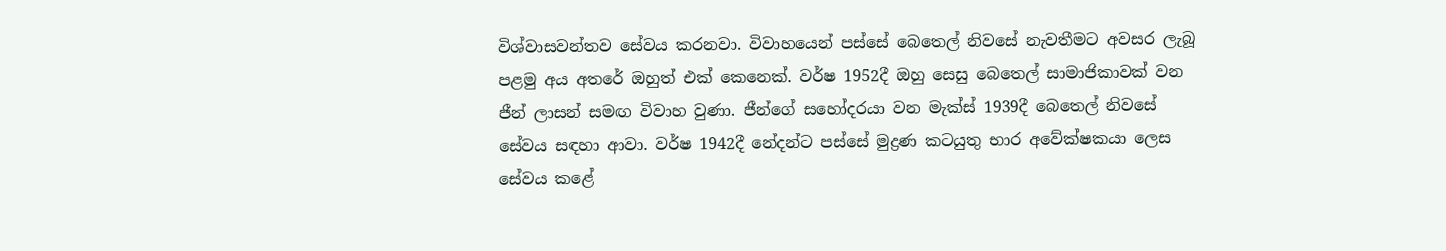විශ්වාසවන්තව සේවය කරනවා. විවාහයෙන් පස්සේ බෙතෙල් නිවසේ නැවතීමට අවසර ලැබූ පළමු අය අතරේ ඔහුත් එක් කෙනෙක්. වර්ෂ 1952දී ඔහු සෙසු බෙතෙල් සාමාජිකාවක් වන ජීන් ලාසන් සමඟ විවාහ වුණා. ජීන්ගේ සහෝදරයා වන මැක්ස් 1939දී බෙතෙල් නිවසේ සේවය සඳහා ආවා. වර්ෂ 1942දී නේදන්ට පස්සේ මුද්‍රණ කටයුතු භාර අවේක්ෂකයා ලෙස සේවය කළේ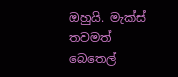ඔහුයි. මැක්ස් තවමත් බෙතෙල්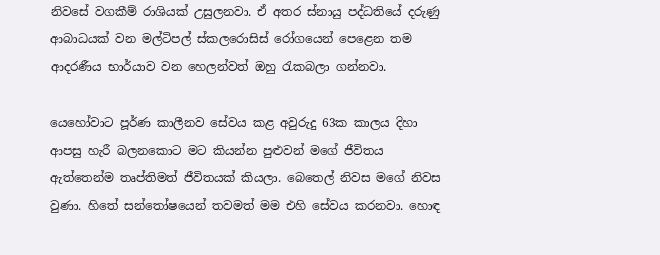නිවසේ වගකීම් රාශියක් උසුලනවා. ඒ අතර ස්නායු පද්ධතියේ දරුණු ආබාධයක් වන මල්ටිපල් ස්කලරොසිස් රෝගයෙන් පෙළෙන තම ආදරණීය භාර්යාව වන හෙලන්වත් ඔහු රැකබලා ගන්නවා.

යෙහෝවාට පූර්ණ කාලීනව සේවය කළ අවුරුදු 63ක කාලය දිහා ආපසු හැරී බලනකොට මට කියන්න පුළුවන් මගේ ජීවිතය ඇත්තෙන්ම තෘප්තිමත් ජීවිතයක් කියලා. බෙතෙල් නිවස මගේ නිවස වුණා. හිතේ සන්තෝෂයෙන් තවමත් මම එහි සේවය කරනවා. හොඳ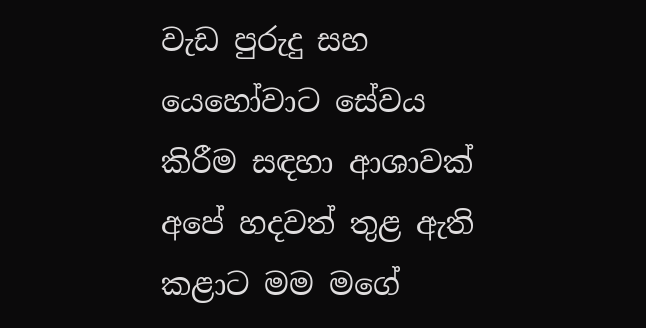වැඩ පුරුදු සහ යෙහෝවාට සේවය කිරීම සඳහා ආශාවක් අපේ හදවත් තුළ ඇති කළාට මම මගේ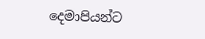දෙමාපියන්ට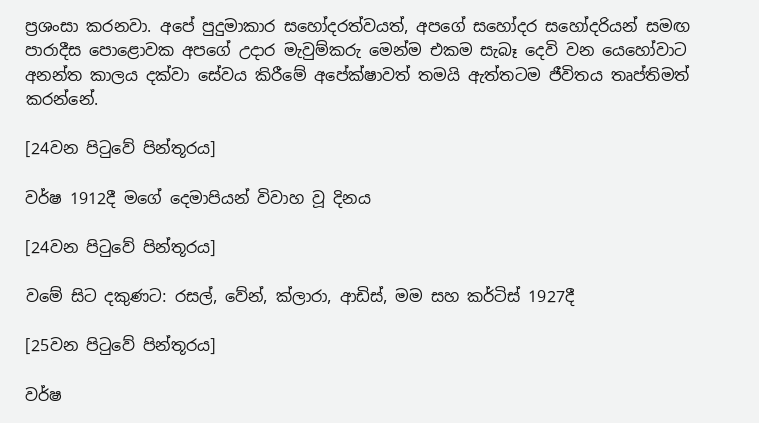ප්‍රශංසා කරනවා. අපේ පුදුමාකාර සහෝදරත්වයත්, අපගේ සහෝදර සහෝදරියන් සමඟ පාරාදීස පොළොවක අපගේ උදාර මැවුම්කරු මෙන්ම එකම සැබෑ දෙවි වන යෙහෝවාට අනන්ත කාලය දක්වා සේවය කිරීමේ අපේක්ෂාවත් තමයි ඇත්තටම ජීවිතය තෘප්තිමත් කරන්නේ.

[24වන පිටුවේ පින්තූරය]

වර්ෂ 1912දී මගේ දෙමාපියන් විවාහ වූ දිනය

[24වන පිටුවේ පින්තූරය]

වමේ සිට දකුණට: රසල්, වේන්, ක්ලාරා, ආඩිස්, මම සහ කර්ටිස් 1927දී

[25වන පිටුවේ පින්තූරය]

වර්ෂ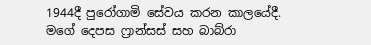1944දී පුරෝගාමි සේවය කරන කාලයේදී. මගේ දෙපස ෆ්‍රාන්සස් සහ බාබ්රා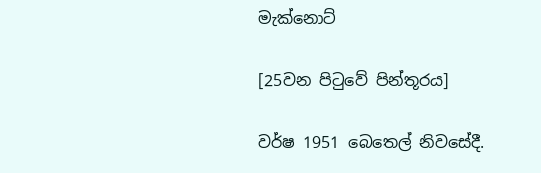මැක්නොට්

[25වන පිටුවේ පින්තූරය]

වර්ෂ 1951 බෙතෙල් නිවසේදී.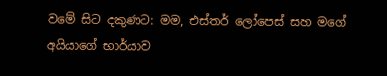වමේ සිට දකුණට: මම, එස්තර් ලෝපෙස් සහ මගේ අයියාගේ භාර්යාව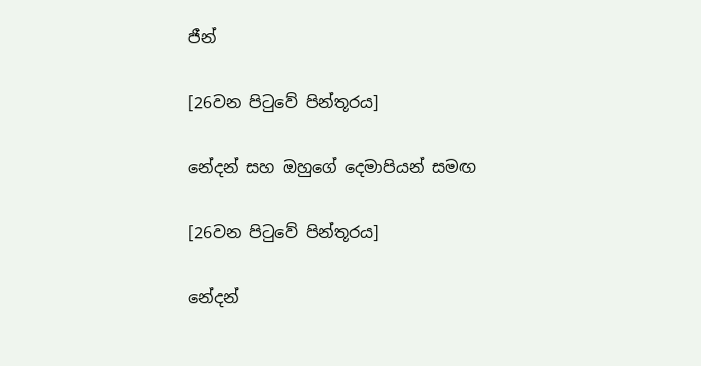ජීන්

[26වන පිටුවේ පින්තූරය]

නේදන් සහ ඔහුගේ දෙමාපියන් සමඟ

[26වන පිටුවේ පින්තූරය]

නේදන්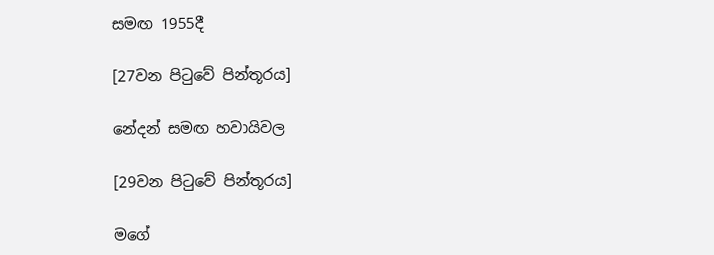සමඟ 1955දී

[27වන පිටුවේ පින්තූරය]

නේදන් සමඟ හවායිවල

[29වන පිටුවේ පින්තූරය]

මගේ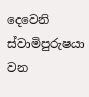දෙවෙනි ස්වාමිපුරුෂයා වන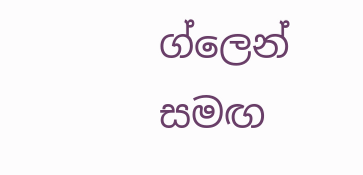ග්ලෙන් සමඟ